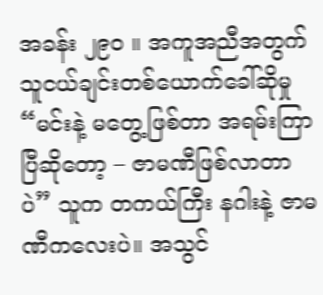အခန်း ၂၉၀ ။ အကူအညီအတွက် သူငယ်ချင်းတစ်ယောက်ခေါ်ဆိုမှု
“မင်းနဲ့ မတွေ့ဖြစ်တာ အရမ်းကြာပြီဆိုတော့ – ဇာမဏီဖြစ်လာတာပဲ” သူက တကယ်ကြီး နဂါးနဲ့ ဇာမဏီကလေးပဲ။ အသွင်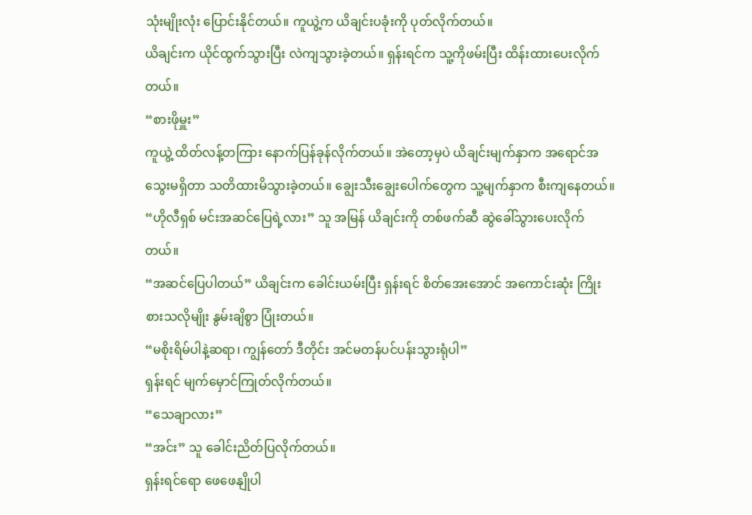သုံးမျိုးလုံး ပြောင်းနိုင်တယ်။ ကူယွဲ့က ယိချင်းပခုံးကို ပုတ်လိုက်တယ်။
ယိချင်းက ယိုင်ထွက်သွားပြီး လဲကျသွားခဲ့တယ်။ ရှန်းရင်က သူ့ကိုဖမ်းပြီး ထိန်းထားပေးလိုက်တယ်။
“စားဖိုမှူး”
ကူယွဲ့ ထိတ်လန့်တကြား နောက်ပြန်ခုန်လိုက်တယ်။ အဲတော့မှပဲ ယိချင်းမျက်နှာက အရောင်အသွေးမရှိတာ သတိထားမိသွားခဲ့တယ်။ ချွေးသီးချွေးပေါက်တွေက သူ့မျက်နှာက စီးကျနေတယ်။
“ဟိုလီရှစ် မင်းအဆင်ပြေရဲ့လား” သူ အမြန် ယိချင်းကို တစ်ဖက်ဆီ ဆွဲခေါ်သွားပေးလိုက်တယ်။
“အဆင်ပြေပါတယ်” ယိချင်းက ခေါင်းယမ်းပြီး ရှန်းရင် စိတ်အေးအောင် အကောင်းဆုံး ကြိုးစားသလိုမျိုး နွမ်းချိစွာ ပြုံးတယ်။
“မစိုးရိမ်ပါနဲ့ဆရာ၊ ကျွန်တော် ဒီတိုင်း အင်မတန်ပင်ပန်းသွားရုံပါ”
ရှန်းရင် မျက်မှောင်ကြုတ်လိုက်တယ်။
“သေချာလား”
“အင်း” သူ ခေါင်းညိတ်ပြလိုက်တယ်။
ရှန်းရင်ရော ဖေဖေနျိုပါ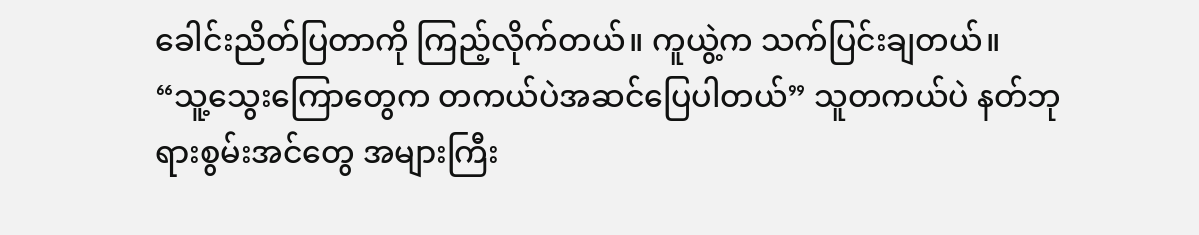ခေါင်းညိတ်ပြတာကို ကြည့်လိုက်တယ်။ ကူယွဲ့က သက်ပြင်းချတယ်။
“သူ့သွေးကြောတွေက တကယ်ပဲအဆင်ပြေပါတယ်” သူတကယ်ပဲ နတ်ဘုရားစွမ်းအင်တွေ အများကြီး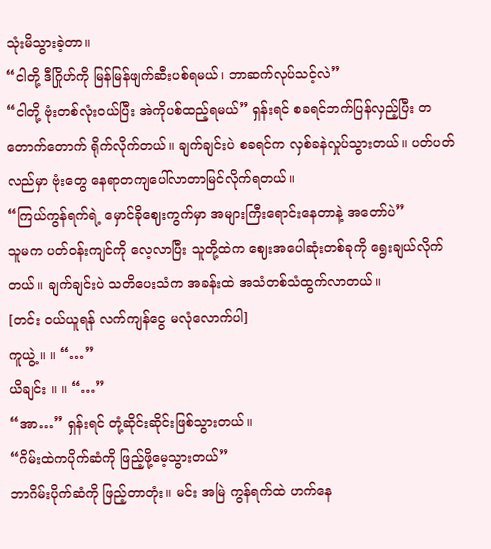သုံးမိသွားခဲ့တာ။
“ငါတို့ ဒီဂြိုဟ်ကို မြန်မြန်ဖျက်ဆီးပစ်ရမယ်၊ ဘာဆက်လုပ်သင့်လဲ”
“ငါတို့ ဗုံးတစ်လုံးဝယ်ပြီး အဲကိုပစ်ထည့်ရမယ်” ရှန်းရင် စခရင်ဘက်ပြန်လှည့်ပြီး တတောက်တောက် ရိုက်လိုက်တယ်။ ချက်ချင်းပဲ စခရင်က လှစ်ခနဲလှုပ်သွားတယ်။ ပတ်ပတ်လည်မှာ ဗုံးတွေ နေရာတကျပေါ်လာတာမြင်လိုက်ရတယ်။
“ကြယ်ကွန်ရက်ရဲ့ မှောင်ခိုဈေးကွက်မှာ အများကြီးရောင်းနေတာနဲ့ အတော်ပဲ”
သူမက ပတ်ဝန်းကျင်ကို လေ့လာပြီး သူတို့ထဲက ဈေးအပေါဆုံးတစ်ခုကို ရွေးချယ်လိုက်တယ်။ ချက်ချင်းပဲ သတိပေးသံက အခန်းထဲ အသံတစ်သံထွက်လာတယ်။
[တင်း ဝယ်ယူရန် လက်ကျန်ငွေ မလုံလောက်ပါ]
ကူယွဲ့ ။ ။ “…”
ယိချင်း ။ ။ “…”
“အာ…” ရှန်းရင် တုံ့ဆိုင်းဆိုင်းဖြစ်သွားတယ်။
“ဂိမ်းထဲကပိုက်ဆံကို ဖြည့်ဖို့မေ့သွားတယ်”
ဘာဂိမ်းပိုက်ဆံကို ဖြည့်တာတုံး။ မင်း အမြဲ ကွန်ရက်ထဲ ဟက်နေ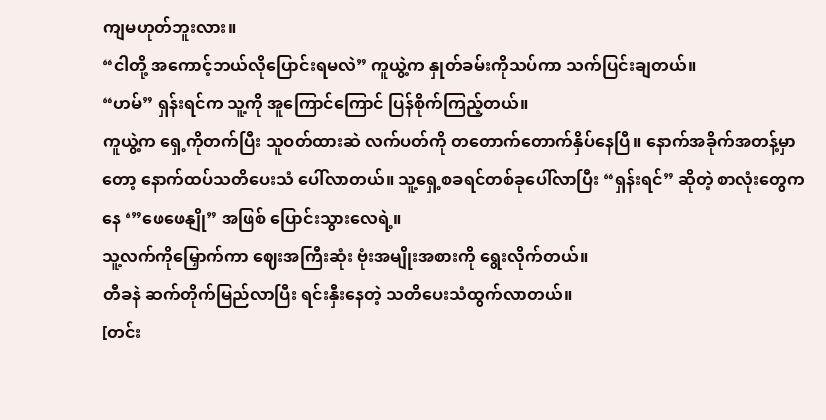ကျမဟုတ်ဘူးလား။
“ငါတို့ အကောင့်ဘယ်လိုပြောင်းရမလဲ” ကူယွဲ့က နှုတ်ခမ်းကိုသပ်ကာ သက်ပြင်းချတယ်။
“ဟမ်” ရှန်းရင်က သူ့ကို အူကြောင်ကြောင် ပြန်စိုက်ကြည့်တယ်။
ကူယွဲ့က ရှေ့ကိုတက်ပြီး သူဝတ်ထားဆဲ လက်ပတ်ကို တတောက်တောက်နှိပ်နေပြီ။ နောက်အခိုက်အတန့်မှာတော့ နောက်ထပ်သတိပေးသံ ပေါ်လာတယ်။ သူ့ရှေ့စခရင်တစ်ခုပေါ်လာပြီး “ရှန်းရင်” ဆိုတဲ့ စာလုံးတွေကနေ ‘”ဖေဖေနျို” အဖြစ် ပြောင်းသွားလေရဲ့။
သူ့လက်ကိုမြှောက်ကာ ဈေးအကြီးဆုံး ဗုံးအမျိုးအစားကို ရွေးလိုက်တယ်။
တီခနဲ ဆက်တိုက်မြည်လာပြီး ရင်းနှီးနေတဲ့ သတိပေးသံထွက်လာတယ်။
[တင်း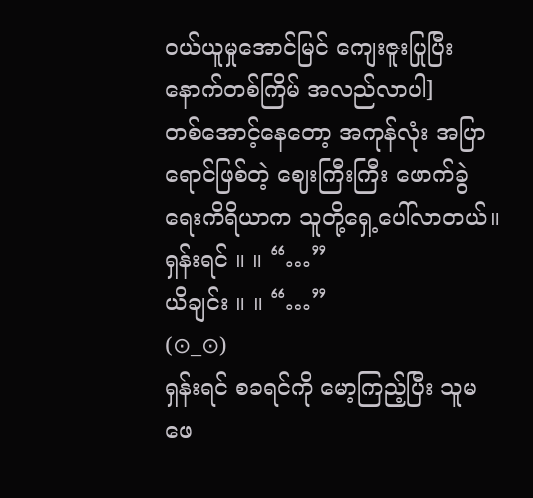ဝယ်ယူမှုအောင်မြင် ကျေးဇူးပြုပြီး နောက်တစ်ကြိမ် အလည်လာပါ]
တစ်အောင့်နေတော့ အကုန်လုံး အပြာရောင်ဖြစ်တဲ့ ဈေးကြီးကြီး ဖောက်ခွဲရေးကိရိယာက သူတို့ရှေ့ပေါ်လာတယ်။
ရှန်းရင် ။ ။ “…”
ယိချင်း ။ ။ “…”
(⊙_⊙)
ရှန်းရင် စခရင်ကို မော့ကြည့်ပြီး သူမ ဖေ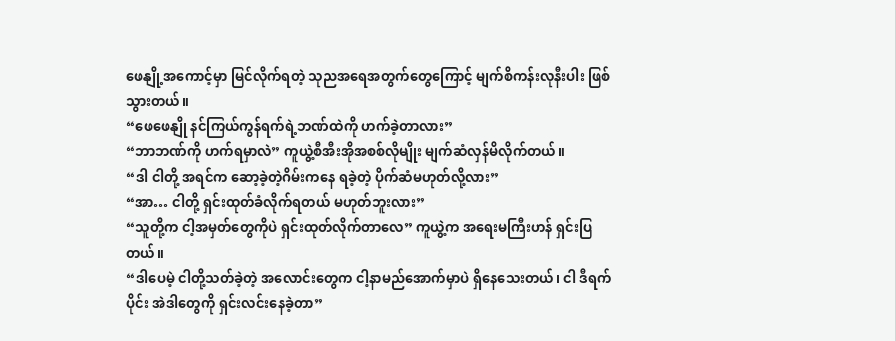ဖေနျို့အကောင့်မှာ မြင်လိုက်ရတဲ့ သုညအရေအတွက်တွေကြောင့် မျက်စိကန်းလုနီးပါး ဖြစ်သွားတယ်။
“ဖေဖေနျို နင်ကြယ်ကွန်ရက်ရဲ့ဘဏ်ထဲကို ဟက်ခဲ့တာလား”
“ဘာဘဏ်ကို ဟက်ရမှာလဲ” ကူယွဲ့စီအီးအိုအစစ်လိုမျိုး မျက်ဆံလှန်မိလိုက်တယ်။
“ဒါ ငါတို့ အရင်က ဆော့ခဲ့တဲ့ဂိမ်းကနေ ရခဲ့တဲ့ ပိုက်ဆံမဟုတ်လို့လား”
“အာ… ငါတို့ ရှင်းထုတ်ခံလိုက်ရတယ် မဟုတ်ဘူးလား”
“သူတို့က ငါ့အမှတ်တွေကိုပဲ ရှင်းထုတ်လိုက်တာလေ” ကူယွဲ့က အရေးမကြီးဟန် ရှင်းပြတယ်။
“ဒါပေမဲ့ ငါတို့သတ်ခဲ့တဲ့ အလောင်းတွေက ငါ့နာမည်အောက်မှာပဲ ရှိနေသေးတယ်၊ ငါ ဒီရက်ပိုင်း အဲဒါတွေကို ရှင်းလင်းနေခဲ့တာ”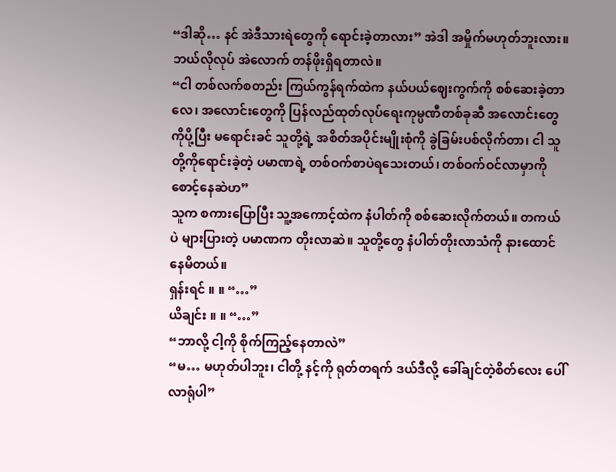“ဒါဆို… နင် အဲဒီသားရဲတွေကို ရောင်းခဲ့တာလား” အဲဒါ အမှိုက်မဟုတ်ဘူးလား။ ဘယ်လိုလုပ် အဲလောက် တန်ဖိုးရှိရတာလဲ။
“ငါ တစ်လက်စတည်း ကြယ်ကွန်ရက်ထဲက နယ်ပယ်ဈေးကွက်ကို စစ်ဆေးခဲ့တာလေ၊ အလောင်းတွေကို ပြန်လည်ထုတ်လုပ်ရေးကုမ္ပဏီတစ်ခုဆီ အလောင်းတွေကိုပို့ပြီး မရောင်းခင် သူတို့ရဲ့ အစိတ်အပိုင်းမျိုးစုံကို ခွဲခြမ်းပစ်လိုက်တာ၊ ငါ သူတို့ကိုရောင်းခဲ့တဲ့ ပမာဏရဲ့ တစ်ဝက်စာပဲရသေးတယ်၊ တစ်ဝက်ဝင်လာမှာကို စောင့်နေဆဲဟ”
သူက စကားပြောပြီး သူ့အကောင့်ထဲက နံပါတ်ကို စစ်ဆေးလိုက်တယ်။ တကယ်ပဲ များပြားတဲ့ ပမာဏက တိုးလာဆဲ။ သူတို့တွေ နံပါတ်တိုးလာသံကို နားထောင်နေမိတယ်။
ရှန်းရင် ။ ။ “…”
ယိချင်း ။ ။ “…”
“ဘာလို့ ငါ့ကို စိုက်ကြည့်နေတာလဲ”
“မ… မဟုတ်ပါဘူး၊ ငါတို့ နင့်ကို ရုတ်တရက် ဒယ်ဒီလို့ ခေါ်ချင်တဲ့စိတ်လေး ပေါ်လာရုံပါ”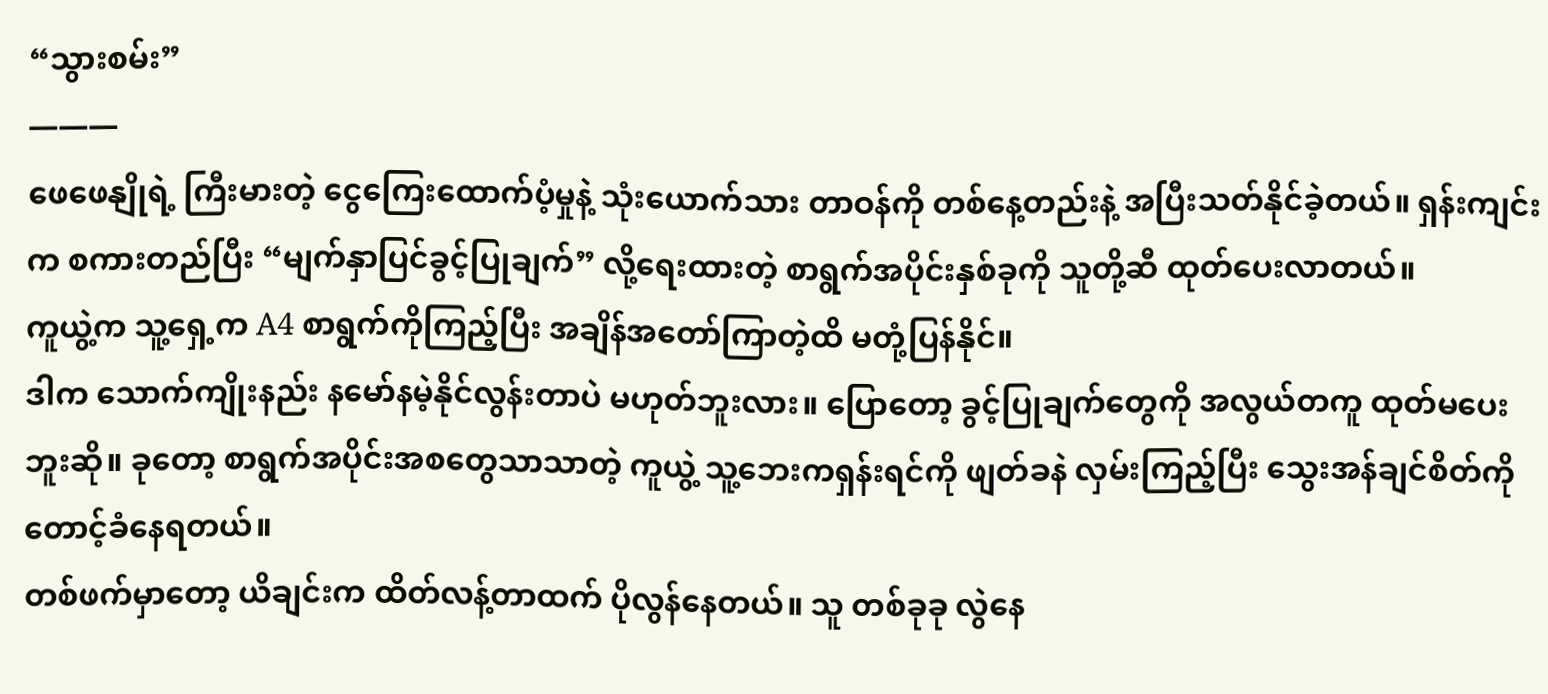“သွားစမ်း”
———
ဖေဖေနျိုရဲ့ ကြီးမားတဲ့ ငွေကြေးထောက်ပံ့မှုနဲ့ သုံးယောက်သား တာဝန်ကို တစ်နေ့တည်းနဲ့ အပြီးသတ်နိုင်ခဲ့တယ်။ ရှန်းကျင်းက စကားတည်ပြီး “မျက်နှာပြင်ခွင့်ပြုချက်” လို့ရေးထားတဲ့ စာရွက်အပိုင်းနှစ်ခုကို သူတို့ဆီ ထုတ်ပေးလာတယ်။
ကူယွဲ့က သူ့ရှေ့က A4 စာရွက်ကိုကြည့်ပြီး အချိန်အတော်ကြာတဲ့ထိ မတုံ့ပြန်နိုင်။
ဒါက သောက်ကျိုးနည်း နမော်နမဲ့နိုင်လွန်းတာပဲ မဟုတ်ဘူးလား။ ပြောတော့ ခွင့်ပြုချက်တွေကို အလွယ်တကူ ထုတ်မပေးဘူးဆို။ ခုတော့ စာရွက်အပိုင်းအစတွေသာသာတဲ့ ကူယွဲ့ သူ့ဘေးကရှန်းရင်ကို ဖျတ်ခနဲ လှမ်းကြည့်ပြီး သွေးအန်ချင်စိတ်ကို တောင့်ခံနေရတယ်။
တစ်ဖက်မှာတော့ ယိချင်းက ထိတ်လန့်တာထက် ပိုလွန်နေတယ်။ သူ တစ်ခုခု လွဲနေ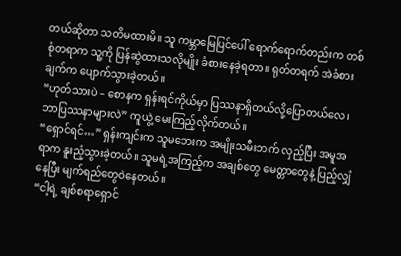တယ်ဆိုတာ သတိမထားမိ။ သူ ကမ္ဘာမြေပြင်ပေါ် ရောက်ရောက်တည်းက တစ်စုံတရာက သူ့ကို ပြန်ဆွဲထားသလိုမျိုး ခံစားနေခဲ့ရတာ။ ရုတ်တရက် အဲခံစားချက်က ပျောက်သွားခဲ့တယ်။
“ဟုတ်သားပဲ – စောနက ရှန်းရင်ကိုယ်မှာ ပြဿနာရှိတယ်လို့ပြောတယ်လေ၊ ဘာပြဿနာများလဲ” ကူယွဲ့ မေးကြည့်လိုက်တယ်။
“ရှောင်ရင်…” ရှန်းကျင်းက သူမဘေးက အမျိုးသမီးဘက် လှည့်ပြီး အမူအရာက နူးညံ့သွားခဲ့တယ်။ သူမရဲ့အကြည့်က အချစ်တွေ မေတ္တာတွေနဲ့ ပြည့်လျှံနေပြီး မျက်ရည်တွေဝဲနေတယ်။
“ငါ့ရဲ့ ချစ်စရာရှောင်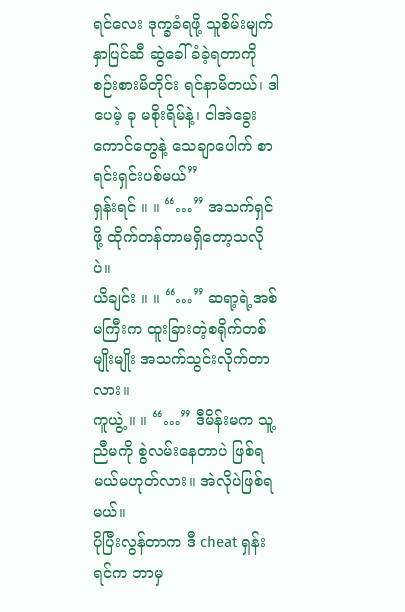ရင်လေး ဒုက္ခခံရဖို့ သူစိမ်းမျက်နှာပြင်ဆီ ဆွဲခေါ်ခံခဲ့ရတာကို စဉ်းစားမိတိုင်း ရင်နာမိတယ်၊ ဒါပေမဲ့ ခု မစိုးရိမ်နဲ့၊ ငါအဲခွေးကောင်တွေနဲ့ သေချာပေါက် စာရင်းရှင်းပစ်မယ်”
ရှန်းရင် ။ ။ “…” အသက်ရှင်ဖို့ ထိုက်တန်တာမရှိတော့သလိုပဲ။
ယိချင်း ။ ။ “…” ဆရာ့ရဲ့အစ်မကြီးက ထူးခြားတဲ့စရိုက်တစ်မျိုးမျိုး အသက်သွင်းလိုက်တာလား။
ကူယွဲ့ ။ ။ “…” ဒီမိန်းမက သူ့ညီမကို စွဲလမ်းနေတာပဲ ဖြစ်ရမယ်မဟုတ်လား။ အဲလိုပဲဖြစ်ရမယ်။
ပိုပြီးလွန်တာက ဒီ cheat ရှန်းရင်က ဘာမှ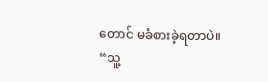တောင် မခံစားခဲ့ရတာပဲ။
“သူ့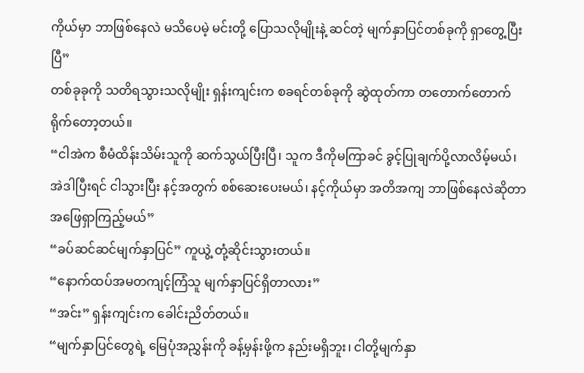ကိုယ်မှာ ဘာဖြစ်နေလဲ မသိပေမဲ့ မင်းတို့ ပြောသလိုမျိုးနဲ့ ဆင်တဲ့ မျက်နှာပြင်တစ်ခုကို ရှာတွေ့ပြီးပြီ”
တစ်ခုခုကို သတိရသွားသလိုမျိုး ရှန်းကျင်းက စခရင်တစ်ခုကို ဆွဲထုတ်ကာ တတောက်တောက် ရိုက်တော့တယ်။
“ငါအဲက စီမံထိန်းသိမ်းသူကို ဆက်သွယ်ပြီးပြီ၊ သူက ဒီကိုမကြာခင် ခွင့်ပြုချက်ပို့လာလိမ့်မယ်၊ အဲဒါပြီးရင် ငါသွားပြီး နင့်အတွက် စစ်ဆေးပေးမယ်၊ နင့်ကိုယ်မှာ အတိအကျ ဘာဖြစ်နေလဲဆိုတာ အဖြေရှာကြည့်မယ်”
“ခပ်ဆင်ဆင်မျက်နှာပြင်” ကူယွဲ့ တုံ့ဆိုင်းသွားတယ်။
“နောက်ထပ်အမတကျင့်ကြံသူ မျက်နှာပြင်ရှိတာလား”
“အင်း” ရှန်းကျင်းက ခေါင်းညိတ်တယ်။
“မျက်နှာပြင်တွေရဲ့ မြေပုံအညွှန်းကို ခန့်မှန်းဖို့က နည်းမရှိဘူး၊ ငါတို့မျက်နှာ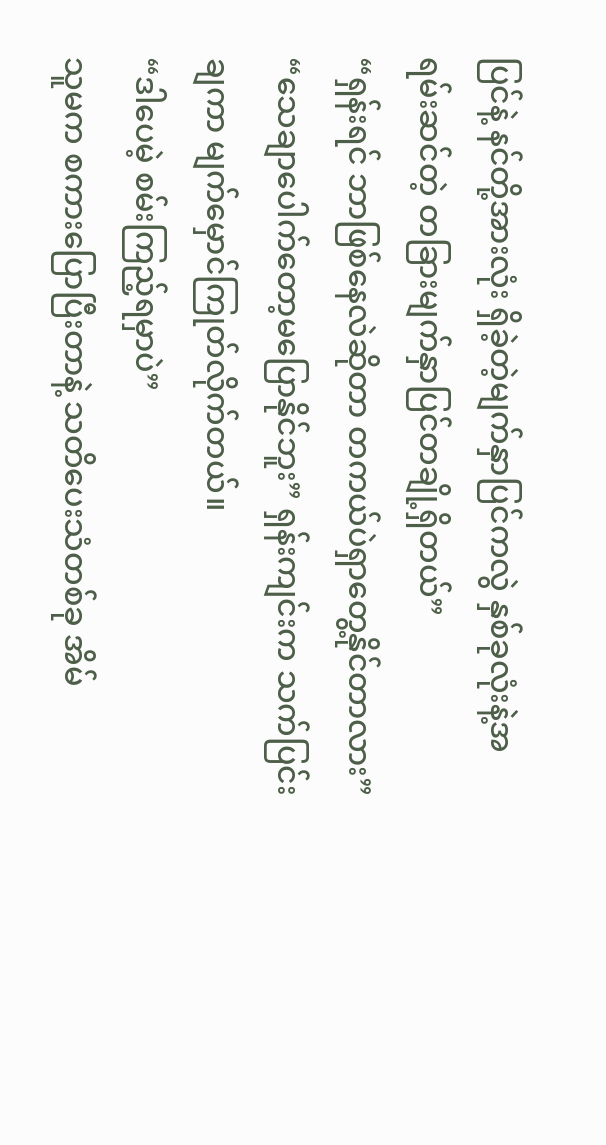ပြင်နဲ့ နင်တို့အားလုံး ရှိခဲ့တဲ့မျက်နှာပြင်ကလွဲ နှစ်ခုလုံးနဲ့အရမ်းဆင်တဲ့ တခြားမျက်နှာပြင်တချို့ရှိတယ်”
“ရှန်းရင် ဘာဖြစ်နေလဲဆိုတာ တကယ်ပဲရှာတွေ့နိုင်တာလား”
“သေချာပေါက်တော့မပြောနိုင်ဘူး” ရှန်းကျင်းက သက်ပြင်းချကာ မျက်မှောင်ကြုတ်လိုက်တယ်။
“ဒါပေမဲ့ စမ်းကြည့်ရမှာပဲ”
သူမက စကားပြောပြီးတာနဲ့ သတိပေးသံတစ်ခု အိမ်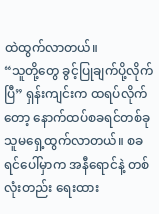ထဲထွက်လာတယ်။
“သူတို့တွေ ခွင့်ပြုချက်ပို့လိုက်ပြီ” ရှန်းကျင်းက ထရပ်လိုက်တော့ နောက်ထပ်စခရင်တစ်ခု သူမရှေ့ထွက်လာတယ်။ စခရင်ပေါ်မှာက အနီရောင်နဲ့ တစ်လုံးတည်း ရေးထား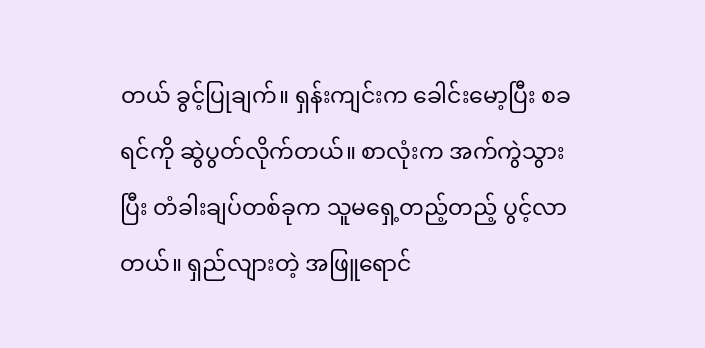တယ် ခွင့်ပြုချက်။ ရှန်းကျင်းက ခေါင်းမော့ပြီး စခရင်ကို ဆွဲပွတ်လိုက်တယ်။ စာလုံးက အက်ကွဲသွားပြီး တံခါးချပ်တစ်ခုက သူမရှေ့တည့်တည့် ပွင့်လာတယ်။ ရှည်လျားတဲ့ အဖြူရောင်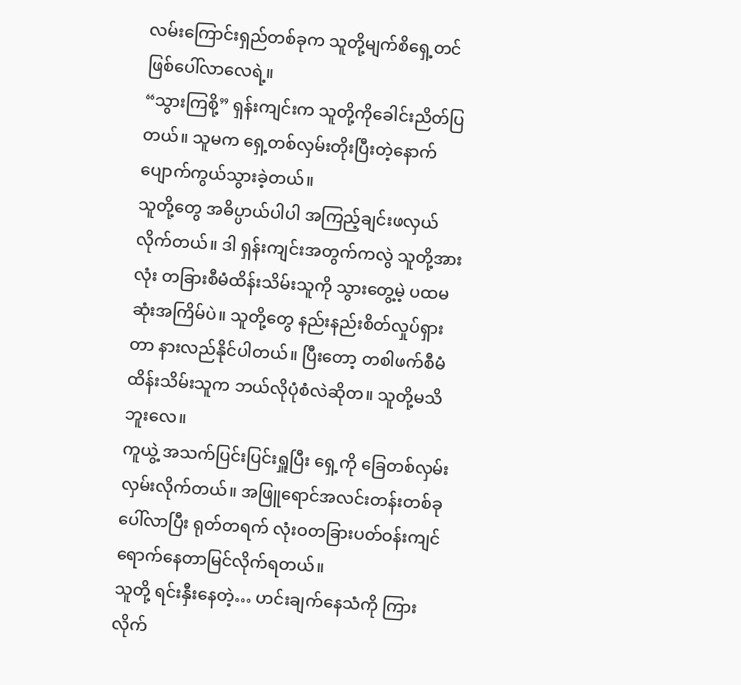လမ်းကြောင်းရှည်တစ်ခုက သူတို့မျက်စိရှေ့တင် ဖြစ်ပေါ်လာလေရဲ့။
“သွားကြစို့” ရှန်းကျင်းက သူတို့ကိုခေါင်းညိတ်ပြတယ်။ သူမက ရှေ့တစ်လှမ်းတိုးပြီးတဲ့နောက် ပျောက်ကွယ်သွားခဲ့တယ်။
သူတို့တွေ အဓိပ္ပာယ်ပါပါ အကြည့်ချင်းဖလှယ်လိုက်တယ်။ ဒါ ရှန်းကျင်းအတွက်ကလွဲ သူတို့အားလုံး တခြားစီမံထိန်းသိမ်းသူကို သွားတွေ့မဲ့ ပထမဆုံးအကြိမ်ပဲ။ သူတို့တွေ နည်းနည်းစိတ်လှုပ်ရှားတာ နားလည်နိုင်ပါတယ်။ ပြီးတော့ တစါဖက်စီမံထိန်းသိမ်းသူက ဘယ်လိုပုံစံလဲဆိုတ။ သူတို့မသိဘူးလေ။
ကူယွဲ့ အသက်ပြင်းပြင်းရှူပြီး ရှေ့ကို ခြေတစ်လှမ်းလှမ်းလိုက်တယ်။ အဖြူရောင်အလင်းတန်းတစ်ခု ပေါ်လာပြီး ရုတ်တရက် လုံးဝတခြားပတ်ဝန်းကျင်ရောက်နေတာမြင်လိုက်ရတယ်။
သူတို့ ရင်းနှီးနေတဲ့… ဟင်းချက်နေသံကို ကြားလိုက်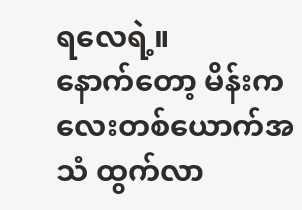ရလေရဲ့။
နောက်တော့ မိန်းကလေးတစ်ယောက်အသံ ထွက်လာ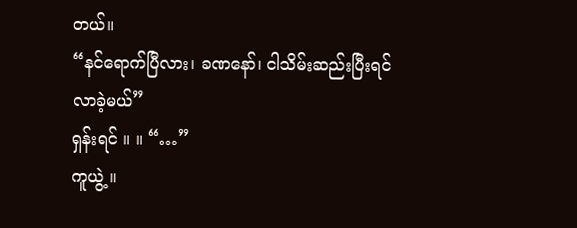တယ်။
“နင်ရောက်ပြီလား၊ ခဏနော်၊ ငါသိမ်းဆည်းပြီးရင် လာခဲ့မယ်”
ရှန်းရင် ။ ။ “…”
ကူယွဲ့ ။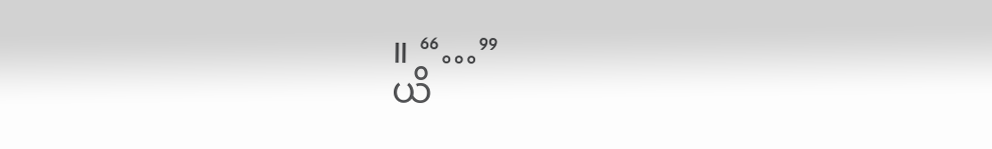။ “…”
ယိ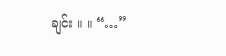ချင်း ။ ။ “…”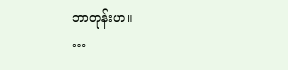ဘာတုန်းဟ။
…